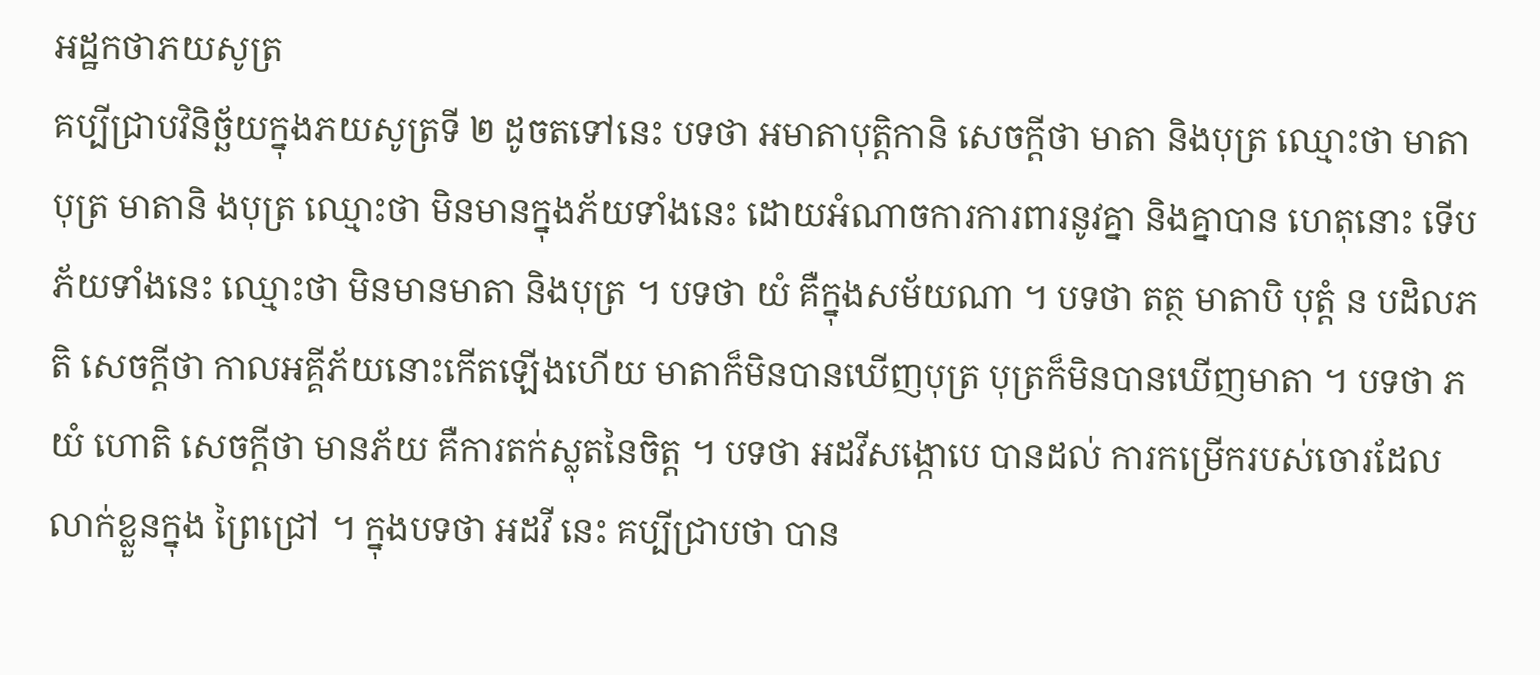អដ្ឋកថាភយសូត្រ
គប្បីជ្រាបវិនិច្ឆ័យក្នុងភយសូត្រទី ២ ដូចតទៅនេះ បទថា អមាតាបុត្តិកានិ សេចក្តីថា មាតា និងបុត្រ ឈ្មោះថា មាតា បុត្រ មាតានិ ងបុត្រ ឈ្មោះថា មិនមានក្នុងភ័យទាំងនេះ ដោយអំណាចការការពារនូវគ្នា និងគ្នាបាន ហេតុនោះ ទើបភ័យទាំងនេះ ឈ្មោះថា មិនមានមាតា និងបុត្រ ។ បទថា យំ គឺក្នុងសម័យណា ។ បទថា តត្ថ មាតាបិ បុត្តំ ន បដិលភតិ សេចក្តីថា កាលអគ្គីភ័យនោះកើតឡើងហើយ មាតាក៏មិនបានឃើញបុត្រ បុត្រក៏មិនបានឃើញមាតា ។ បទថា ភយំ ហោតិ សេចក្តីថា មានភ័យ គឺការតក់ស្លុតនៃចិត្ត ។ បទថា អដវីសង្កោបេ បានដល់ ការកម្រើករបស់ចោរដែលលាក់ខ្លួនក្នុង ព្រៃជ្រៅ ។ ក្នុងបទថា អដវី នេះ គប្បីជ្រាបថា បាន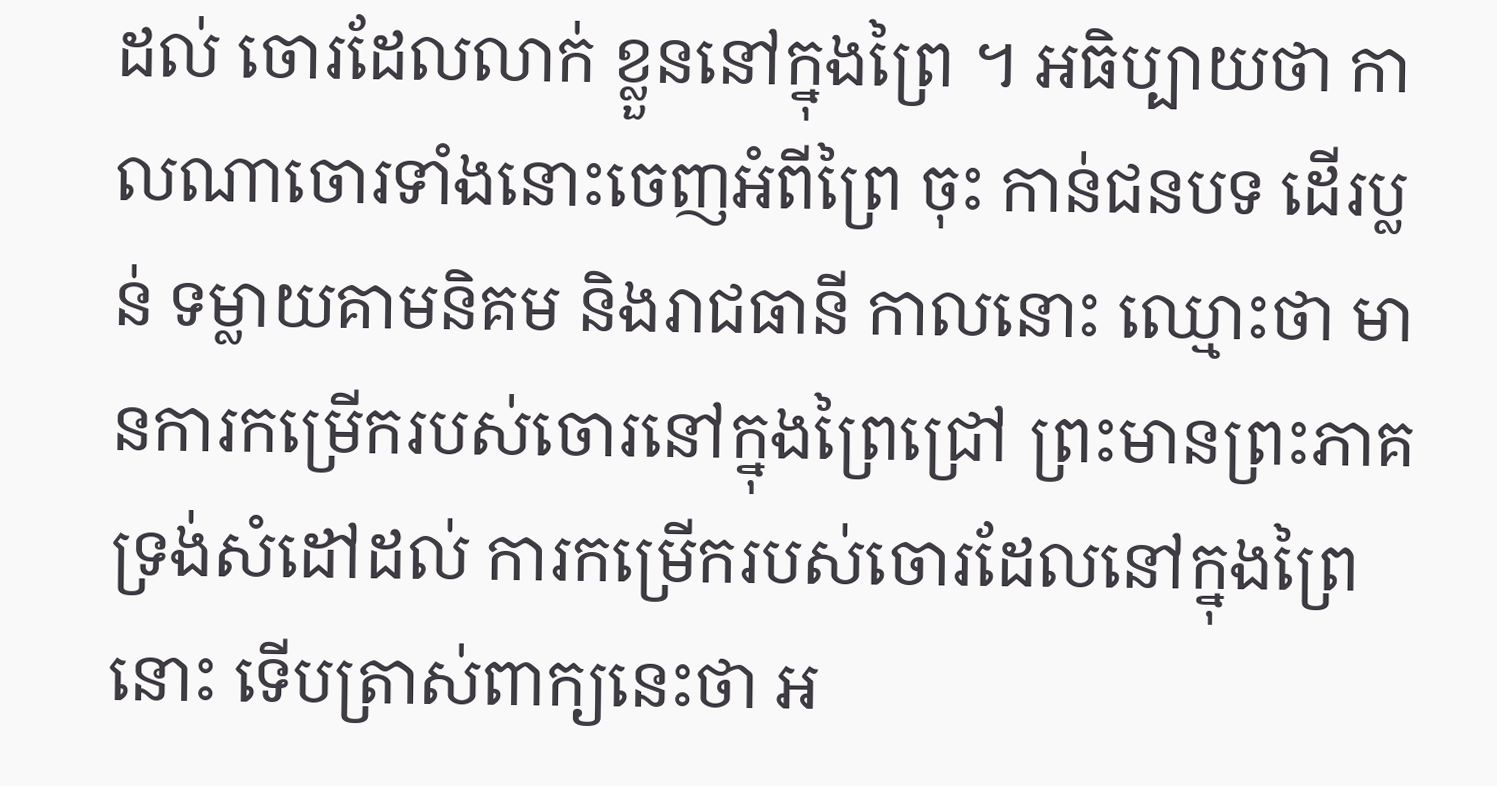ដល់ ចោរដែលលាក់ ខ្លួននៅក្នុងព្រៃ ។ អធិប្បាយថា កាលណាចោរទាំងនោះចេញអំពីព្រៃ ចុះ កាន់ជនបទ ដើរប្លន់ ទម្លាយគាមនិគម និងរាជធានី កាលនោះ ឈ្មោះថា មានការកម្រើករបស់ចោរនៅក្នុងព្រៃជ្រៅ ព្រះមានព្រះភាគទ្រង់សំដៅដល់ ការកម្រើករបស់ចោរដែលនៅក្នុងព្រៃនោះ ទើបត្រាស់ពាក្យនេះថា អ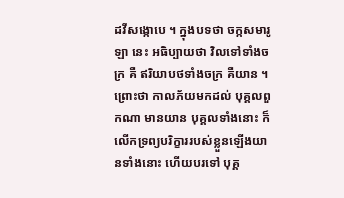ដវីសង្កោបេ ។ ក្នុងបទថា ចក្កសមារូឡា នេះ អធិប្បាយថា វិលទៅទាំងចក្រ គឺ ឥរិយាបថទាំងចក្រ គឺយាន ។ ព្រោះថា កាលភ័យមកដល់ បុគ្គលពួកណា មានយាន បុគ្គលទាំងនោះ ក៏លើកទ្រព្យបរិក្ខាររបស់ខ្លួនឡើងយានទាំងនោះ ហើយបរទៅ បុគ្គ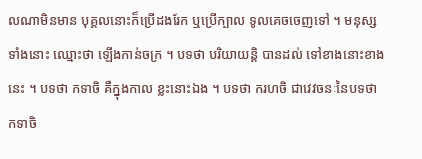លណាមិនមាន បុគ្គលនោះក៏ប្រើដងរែក ឬប្រើក្បាល ទូលគេចចេញទៅ ។ មនុស្សទាំងនោះ ឈ្មោះថា ឡើងកាន់ចក្រ ។ បទថា បរិយាយន្តិ បានដល់ ទៅខាងនោះខាងនេះ ។ បទថា កទាចិ គឺក្នុងកាល ខ្លះនោះឯង ។ បទថា ករហចិ ជាវេវចនៈនៃបទថា កទាចិ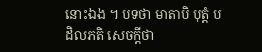នោះឯង ។ បទថា មាតាបិ បុត្តំ បដិលភតិ សេចក្តីថា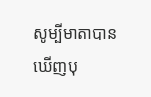សូម្បីមាតាបានឃើញបុ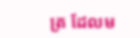ត្រ ដែលម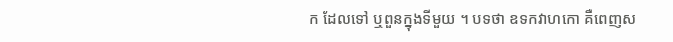ក ដែលទៅ ឬពួនក្នុងទីមួយ ។ បទថា ឧទកវាហកោ គឺពេញស